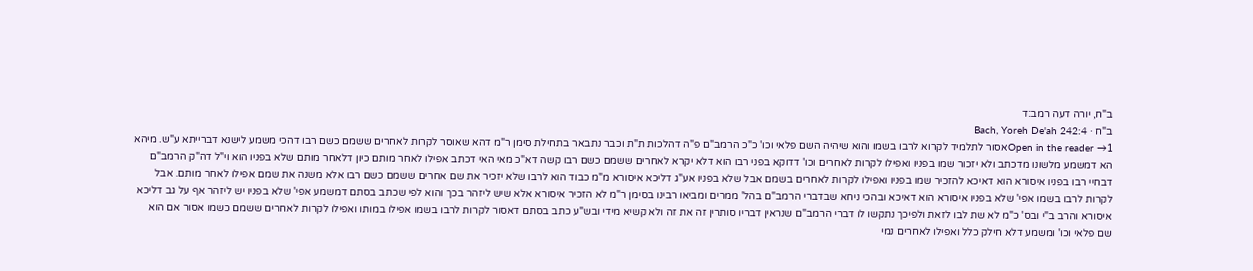ב"ח, יורה דעה רמב:ד
ב"ח · Bach, Yoreh De'ah 242:4
Open in the reader →1אסור לתלמיד לקרוא לרבו בשמו והוא שיהיה השם פלאי וכו' כ"כ הרמב"ם פ"ה דהלכות ת"ת וכבר נתבאר בתחילת סימן ר"מ דהא שאוסר לקרות לאחרים ששמם כשם רבו דהכי משמע לישנא דברייתא ע"ש. מיהא הא דמשמע מלשונו מדכתב ולא יזכור שמו בפניו ואפילו לקרות לאחרים וכו' דדוקא בפני רבו הוא דלא יקרא לאחרים ששמם כשם רבו קשה דא"כ מאי האי דכתב אפילו לאחר מותם כיון דלאחר מותם שלא בפניו הוא וי"ל דה"ק הרמב"ם דבחיי רבו בפניו איסורא הוא דאיכא להזכיר שמו בפניו ואפילו לקרות לאחרים בשמם אבל שלא בפניו אע"ג דליכא איסורא מ"מ כבוד הוא לרבו שלא יזכיר את שם אחרים ששמם כשם רבו אלא משנה את שמם אפילו לאחר מותם. אבל לקרות לרבו בשמו אפי' שלא בפניו איסורא הוא דאיכא ובהכי ניחא שבדברי הרמב"ם בהל' ממרים ומביאו רבינו בסימן ר"מ לא הזכיר איסורא אלא שיש ליזהר בכך והוא לפי שכתב בסתם דמשמע אפי' שלא בפניו יש ליזהר אף על גב דליכא איסורא והרב ב"י ובס' כ"מ לא שת לבו לזאת ולפיכך נתקשו לו דברי הרמב"ם שנראין דבריו סותרין זה את זה ולא קשיא מידי ובש"ע כתב בסתם דאסור לקרות לרבו בשמו אפילו במותו ואפילו לקרות לאחרים ששמם כשמו אסור אם הוא שם פלאי וכו' ומשמע דלא חילק כלל ואפילו לאחרים נמי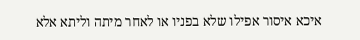איכא איסור אפילו שלא בפניו או לאחר מיתה וליתא אלא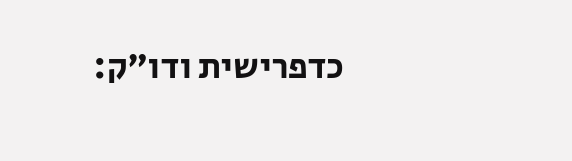כדפרישית ודו"ק: